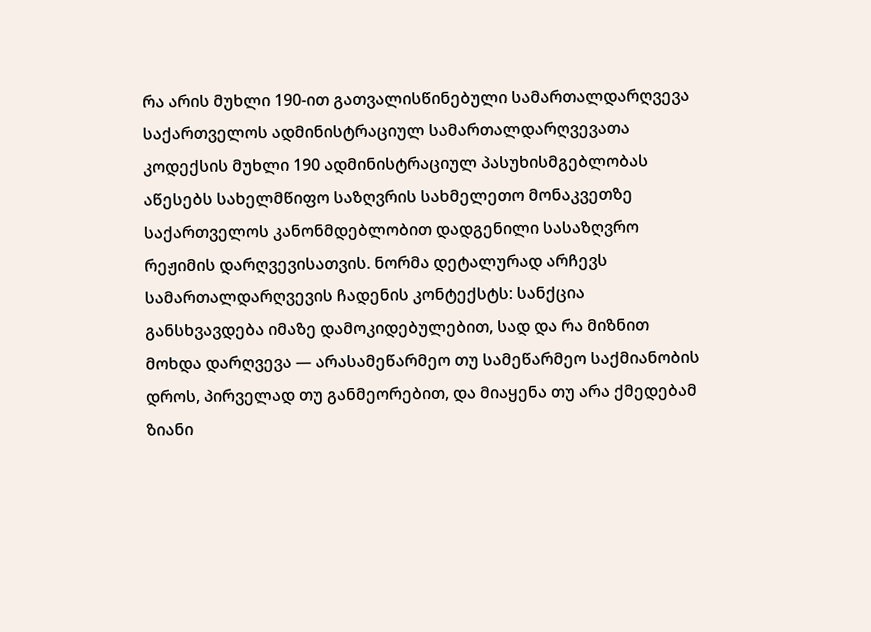რა არის მუხლი 190-ით გათვალისწინებული სამართალდარღვევა
საქართველოს ადმინისტრაციულ სამართალდარღვევათა კოდექსის მუხლი 190 ადმინისტრაციულ პასუხისმგებლობას აწესებს სახელმწიფო საზღვრის სახმელეთო მონაკვეთზე საქართველოს კანონმდებლობით დადგენილი სასაზღვრო რეჟიმის დარღვევისათვის. ნორმა დეტალურად არჩევს სამართალდარღვევის ჩადენის კონტექსტს: სანქცია განსხვავდება იმაზე დამოკიდებულებით, სად და რა მიზნით მოხდა დარღვევა — არასამეწარმეო თუ სამეწარმეო საქმიანობის დროს, პირველად თუ განმეორებით, და მიაყენა თუ არა ქმედებამ ზიანი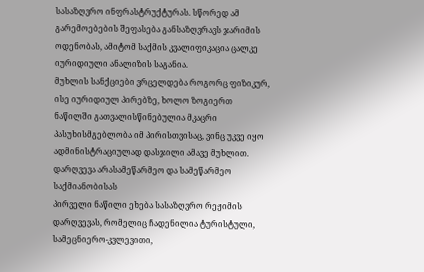სასაზღვრო ინფრასტრუქტურას. სწორედ ამ გარემოებების შეფასება განსაზღვრავს ჯარიმის ოდენობას, ამიტომ საქმის კვალიფიკაცია ცალკე იურიდიული ანალიზის საგანია.
მუხლის სანქციები ვრცელდება როგორც ფიზიკურ, ისე იურიდიულ პირებზე, ხოლო ზოგიერთ ნაწილში გათვალისწინებულია მკაცრი პასუხისმგებლობა იმ პირისთვისაც, ვინც უკვე იყო ადმინისტრაციულად დასჯილი ამავე მუხლით.
დარღვევა არასამეწარმეო და სამეწარმეო საქმიანობისას
პირველი ნაწილი ეხება სასაზღვრო რეჟიმის დარღვევას, რომელიც ჩადენილია ტურისტული, სამეცნიერო-კვლევითი,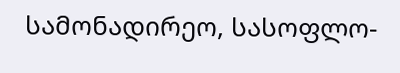სამონადირეო, სასოფლო-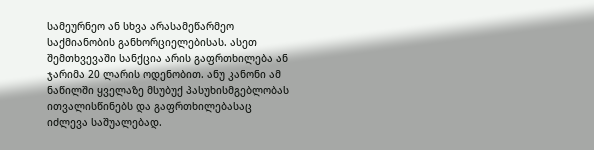სამეურნეო ან სხვა არასამეწარმეო საქმიანობის განხორციელებისას. ასეთ შემთხვევაში სანქცია არის გაფრთხილება ან ჯარიმა 20 ლარის ოდენობით. ანუ კანონი ამ ნაწილში ყველაზე მსუბუქ პასუხისმგებლობას ითვალისწინებს და გაფრთხილებასაც იძლევა საშუალებად.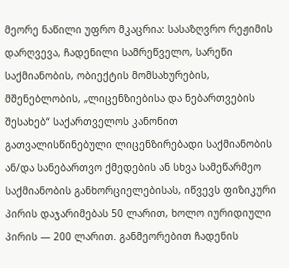მეორე ნაწილი უფრო მკაცრია: სასაზღვრო რეჟიმის დარღვევა, ჩადენილი სამრეწველო, სარეწი საქმიანობის, ობიექტის მომსახურების, მშენებლობის, „ლიცენზიებისა და ნებართვების შესახებ“ საქართველოს კანონით გათვალისწინებული ლიცენზირებადი საქმიანობის ან/და სანებართვო ქმედების ან სხვა სამეწარმეო საქმიანობის განხორციელებისას, იწვევს ფიზიკური პირის დაჯარიმებას 50 ლარით, ხოლო იურიდიული პირის — 200 ლარით. განმეორებით ჩადენის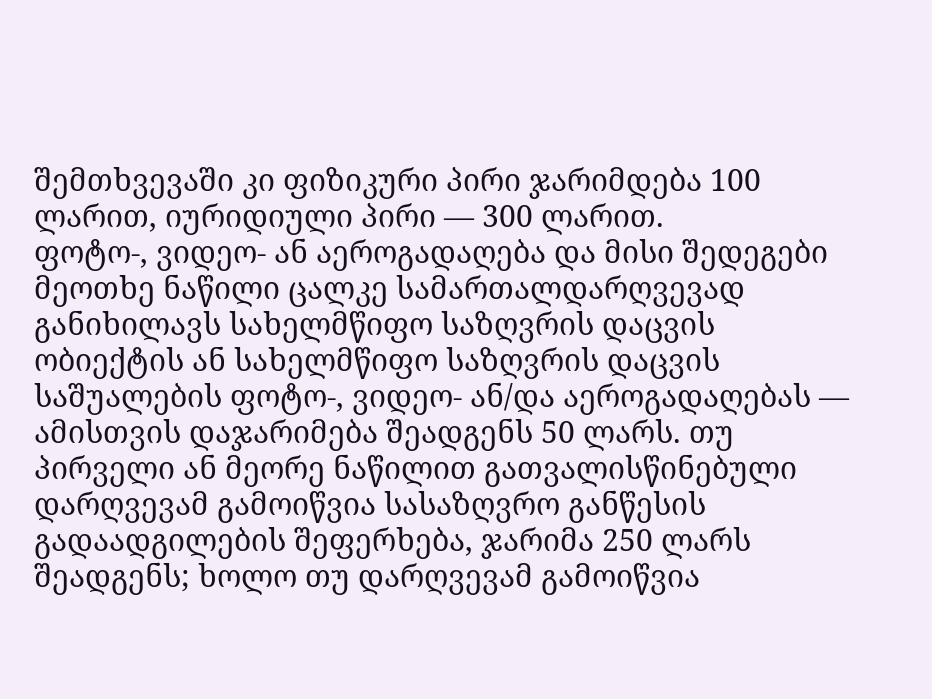შემთხვევაში კი ფიზიკური პირი ჯარიმდება 100 ლარით, იურიდიული პირი — 300 ლარით.
ფოტო-, ვიდეო- ან აეროგადაღება და მისი შედეგები
მეოთხე ნაწილი ცალკე სამართალდარღვევად განიხილავს სახელმწიფო საზღვრის დაცვის ობიექტის ან სახელმწიფო საზღვრის დაცვის საშუალების ფოტო-, ვიდეო- ან/და აეროგადაღებას — ამისთვის დაჯარიმება შეადგენს 50 ლარს. თუ პირველი ან მეორე ნაწილით გათვალისწინებული დარღვევამ გამოიწვია სასაზღვრო განწესის გადაადგილების შეფერხება, ჯარიმა 250 ლარს შეადგენს; ხოლო თუ დარღვევამ გამოიწვია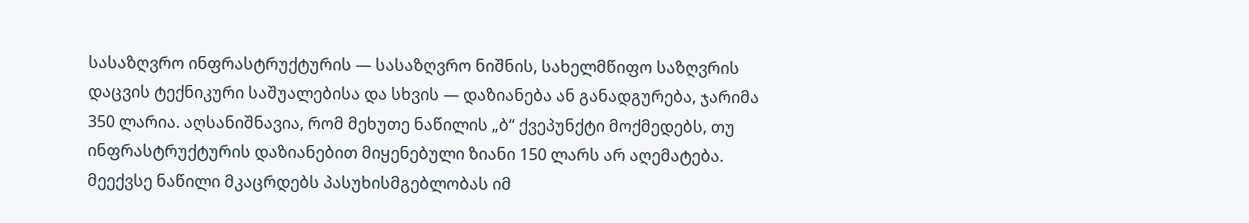სასაზღვრო ინფრასტრუქტურის — სასაზღვრო ნიშნის, სახელმწიფო საზღვრის დაცვის ტექნიკური საშუალებისა და სხვის — დაზიანება ან განადგურება, ჯარიმა 350 ლარია. აღსანიშნავია, რომ მეხუთე ნაწილის „ბ“ ქვეპუნქტი მოქმედებს, თუ ინფრასტრუქტურის დაზიანებით მიყენებული ზიანი 150 ლარს არ აღემატება.
მეექვსე ნაწილი მკაცრდებს პასუხისმგებლობას იმ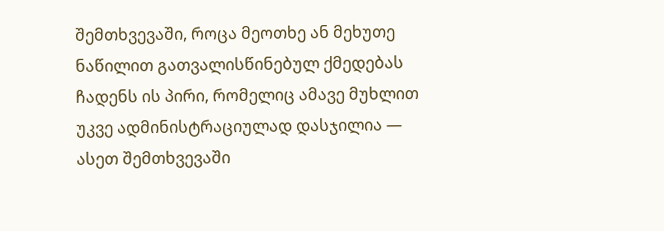შემთხვევაში, როცა მეოთხე ან მეხუთე ნაწილით გათვალისწინებულ ქმედებას ჩადენს ის პირი, რომელიც ამავე მუხლით უკვე ადმინისტრაციულად დასჯილია — ასეთ შემთხვევაში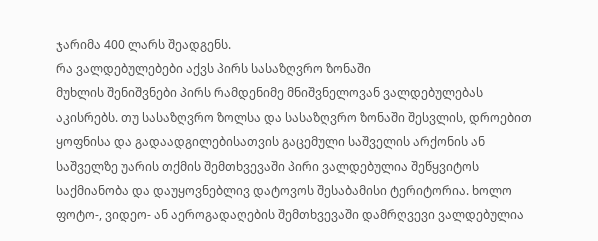ჯარიმა 400 ლარს შეადგენს.
რა ვალდებულებები აქვს პირს სასაზღვრო ზონაში
მუხლის შენიშვნები პირს რამდენიმე მნიშვნელოვან ვალდებულებას აკისრებს. თუ სასაზღვრო ზოლსა და სასაზღვრო ზონაში შესვლის, დროებით ყოფნისა და გადაადგილებისათვის გაცემული საშველის არქონის ან საშველზე უარის თქმის შემთხვევაში პირი ვალდებულია შეწყვიტოს საქმიანობა და დაუყოვნებლივ დატოვოს შესაბამისი ტერიტორია. ხოლო ფოტო-, ვიდეო- ან აეროგადაღების შემთხვევაში დამრღვევი ვალდებულია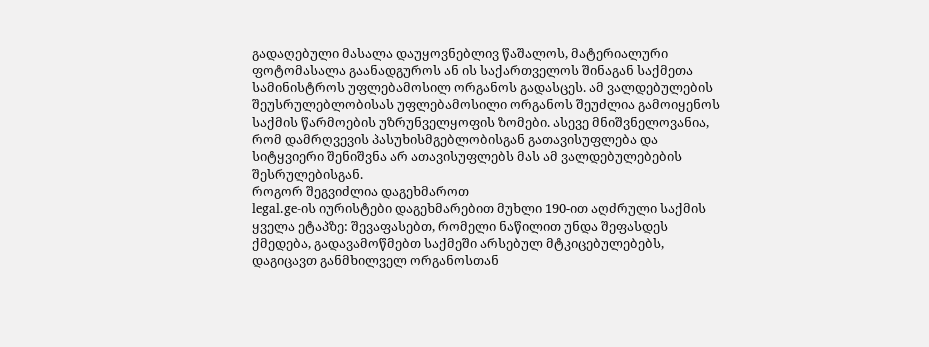გადაღებული მასალა დაუყოვნებლივ წაშალოს, მატერიალური ფოტომასალა გაანადგუროს ან ის საქართველოს შინაგან საქმეთა სამინისტროს უფლებამოსილ ორგანოს გადასცეს. ამ ვალდებულების შეუსრულებლობისას უფლებამოსილი ორგანოს შეუძლია გამოიყენოს საქმის წარმოების უზრუნველყოფის ზომები. ასევე მნიშვნელოვანია, რომ დამრღვევის პასუხისმგებლობისგან გათავისუფლება და სიტყვიერი შენიშვნა არ ათავისუფლებს მას ამ ვალდებულებების შესრულებისგან.
როგორ შეგვიძლია დაგეხმაროთ
legal.ge-ის იურისტები დაგეხმარებით მუხლი 190-ით აღძრული საქმის ყველა ეტაპზე: შევაფასებთ, რომელი ნაწილით უნდა შეფასდეს ქმედება, გადავამოწმებთ საქმეში არსებულ მტკიცებულებებს, დაგიცავთ განმხილველ ორგანოსთან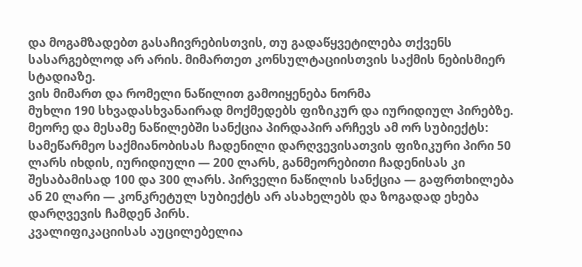და მოგამზადებთ გასაჩივრებისთვის, თუ გადაწყვეტილება თქვენს სასარგებლოდ არ არის. მიმართეთ კონსულტაციისთვის საქმის ნებისმიერ სტადიაზე.
ვის მიმართ და რომელი ნაწილით გამოიყენება ნორმა
მუხლი 190 სხვადასხვანაირად მოქმედებს ფიზიკურ და იურიდიულ პირებზე. მეორე და მესამე ნაწილებში სანქცია პირდაპირ არჩევს ამ ორ სუბიექტს: სამეწარმეო საქმიანობისას ჩადენილი დარღვევისათვის ფიზიკური პირი 50 ლარს იხდის, იურიდიული — 200 ლარს, განმეორებითი ჩადენისას კი შესაბამისად 100 და 300 ლარს. პირველი ნაწილის სანქცია — გაფრთხილება ან 20 ლარი — კონკრეტულ სუბიექტს არ ასახელებს და ზოგადად ეხება დარღვევის ჩამდენ პირს.
კვალიფიკაციისას აუცილებელია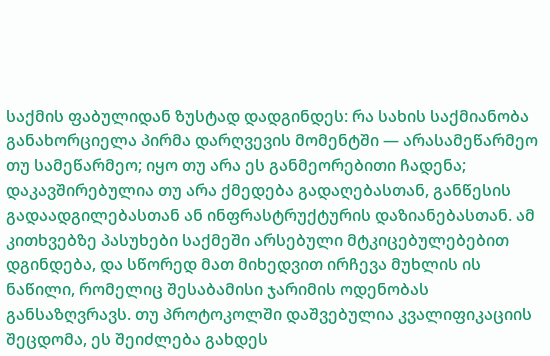საქმის ფაბულიდან ზუსტად დადგინდეს: რა სახის საქმიანობა განახორციელა პირმა დარღვევის მომენტში — არასამეწარმეო თუ სამეწარმეო; იყო თუ არა ეს განმეორებითი ჩადენა; დაკავშირებულია თუ არა ქმედება გადაღებასთან, განწესის გადაადგილებასთან ან ინფრასტრუქტურის დაზიანებასთან. ამ კითხვებზე პასუხები საქმეში არსებული მტკიცებულებებით დგინდება, და სწორედ მათ მიხედვით ირჩევა მუხლის ის ნაწილი, რომელიც შესაბამისი ჯარიმის ოდენობას განსაზღვრავს. თუ პროტოკოლში დაშვებულია კვალიფიკაციის შეცდომა, ეს შეიძლება გახდეს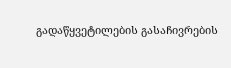გადაწყვეტილების გასაჩივრების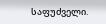საფუძველი.